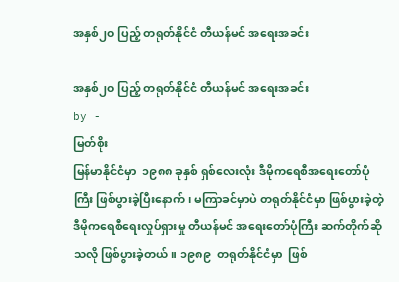အနှစ်၂၀ ပြည့် တရုတ်နိုင်ငံ တီယန်မင် အရေးအခင်း

အနှစ်၂၀ ပြည့် တရုတ်နိုင်ငံ တီယန်မင် အရေးအခင်း
by -
မြတ်စိုး
မြန်မာနိုင်ငံမှာ  ၁၉၈၈ ခုနှစ် ရှစ်လေးလုံး ဒီမိုကရေစီအရေးတော်ပုံကြီး ဖြစ်ပွားခဲ့ပြီးနောက်၊ မကြာခင်မှာပဲ တရုတ်နိုင်ငံမှာ ဖြစ်ပွားခဲ့တဲ့  ဒီမိုကရေစီရေးလှုပ်ရှားမှု တီယန်မင် အရေးတော်ပုံကြီး ဆက်တိုက်ဆိုသလို ဖြစ်ပွားခဲ့တယ်။ ၁၉၈၉  တရုတ်နိုင်ငံမှာ  ဖြစ်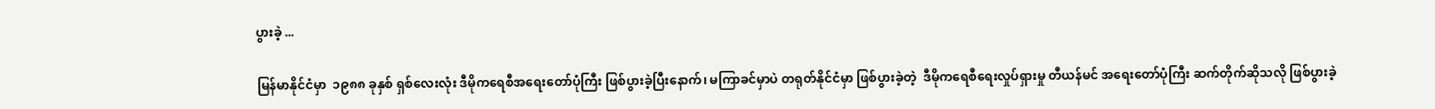ပွားခဲ့ ...

မြန်မာနိုင်ငံမှာ  ၁၉၈၈ ခုနှစ် ရှစ်လေးလုံး ဒီမိုကရေစီအရေးတော်ပုံကြီး ဖြစ်ပွားခဲ့ပြီးနောက်၊ မကြာခင်မှာပဲ တရုတ်နိုင်ငံမှာ ဖြစ်ပွားခဲ့တဲ့  ဒီမိုကရေစီရေးလှုပ်ရှားမှု တီယန်မင် အရေးတော်ပုံကြီး ဆက်တိုက်ဆိုသလို ဖြစ်ပွားခဲ့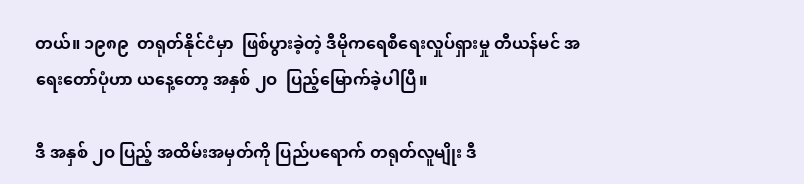တယ်။ ၁၉၈၉  တရုတ်နိုင်ငံမှာ  ဖြစ်ပွားခဲ့တဲ့ ဒီမိုကရေစီရေးလှုပ်ရှားမှု တီယန်မင် အရေးတော်ပုံဟာ ယနေ့တော့ အနှစ် ၂ဝ  ပြည့်မြောက်ခဲ့ပါပြီ။

ဒီ အနှစ် ၂ဝ ပြည့် အထိမ်းအမှတ်ကို ပြည်ပရောက် တရုတ်လူမျိုး ဒီ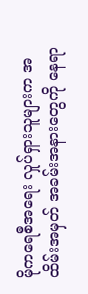မိုကရေစီအရေး လှုပ်ရှားသူများက အထိမ်းအမှတ် အခမ်းအနားတွေကို နေရာ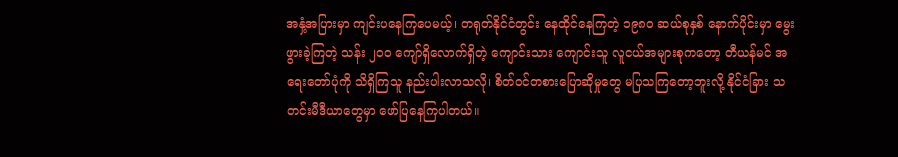အနှံ့အပြားမှာ ကျင်းပနေကြပေမယ့်၊ တရုတ်နိုင်ငံတွင်း နေထိုင်နေကြတဲ့ ၁၉၈ဝ ဆယ်စုနှစ် နောက်ပိုင်းမှာ မွေးဖွားခဲ့ကြတဲ့ သန်း ၂ဝဝ ကျော်ရှိလောက်ရှိတဲ့ ကျောင်းသား ကျောင်းသူ လူငယ်အများစုကတော့ တီယန်မင် အရေးတော်ပုံကို သိရှိကြသူ နည်းပါးလာသလို၊ စိတ်ဝင်တစားပြောဆိုမှုတွေ မပြသကြတော့ဘူးလို့ နိုင်ငံခြား သတင်းမီဒီယာတွေမှာ ဖော်ပြနေကြပါတယ်။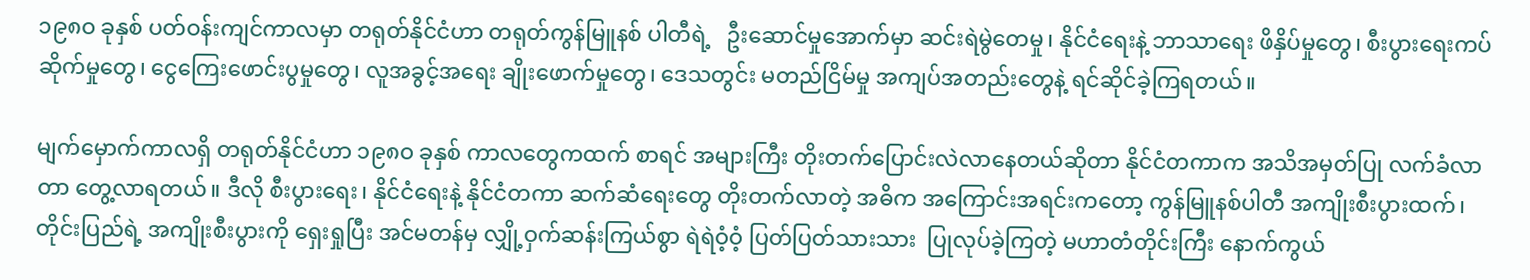၁၉၈ဝ ခုနှစ် ပတ်ဝန်းကျင်ကာလမှာ တရုတ်နိုင်ငံဟာ တရုတ်ကွန်မြူနစ် ပါတီရဲ့   ဦးဆောင်မှုအောက်မှာ ဆင်းရဲမွဲတေမှု၊ နိုင်ငံရေးနဲ့ ဘာသာရေး ဖိနှိပ်မှုတွေ၊ စီးပွားရေးကပ်ဆိုက်မှုတွေ၊ ငွေကြေးဖောင်းပွမှုတွေ၊ လူအခွင့်အရေး ချိုးဖောက်မှုတွေ၊ ဒေသတွင်း မတည်ငြိမ်မှု အကျပ်အတည်းတွေနဲ့ ရင်ဆိုင်ခဲ့ကြရတယ်။

မျက်မှောက်ကာလရှိ တရုတ်နိုင်ငံဟာ ၁၉၈ဝ ခုနှစ် ကာလတွေကထက် စာရင် အများကြီး တိုးတက်ပြောင်းလဲလာနေတယ်ဆိုတာ နိုင်ငံတကာက အသိအမှတ်ပြု လက်ခံလာတာ တွေ့လာရတယ်။ ဒီလို စီးပွားရေး၊ နိုင်ငံရေးနဲ့ နိုင်ငံတကာ ဆက်ဆံရေးတွေ တိုးတက်လာတဲ့ အဓိက အကြောင်းအရင်းကတော့ ကွန်မြူနစ်ပါတီ အကျိုးစီးပွားထက်၊ တိုင်းပြည်ရဲ့ အကျိုးစီးပွားကို ရှေးရှုပြီး အင်မတန်မှ လျှို့ဝှက်ဆန်းကြယ်စွာ ရဲရဲဝံ့ဝံ့ ပြတ်ပြတ်သားသား  ပြုလုပ်ခဲ့ကြတဲ့ မဟာတံတိုင်းကြီး နောက်ကွယ်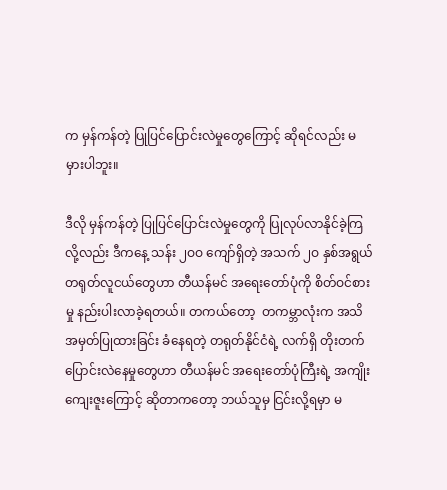က မှန်ကန်တဲ့ ပြုပြင်ပြောင်းလဲမှုတွေကြောင့် ဆိုရင်လည်း မမှားပါဘူး။

ဒီလို မှန်ကန်တဲ့ ပြုပြင်ပြောင်းလဲမှုတွေကို ပြုလုပ်လာနိုင်ခဲ့ကြလို့လည်း ဒီကနေ့ သန်း ၂ဝဝ ကျော်ရှိတဲ့ အသက် ၂ဝ နှစ်အရွယ် တရုတ်လူငယ်တွေဟာ တီယန်မင် အရေးတော်ပုံကို စိတ်ဝင်စားမှု နည်းပါးလာခဲ့ရတယ်။ တကယ်တော့  တကမ္ဘာလုံးက အသိအမှတ်ပြုထားခြင်း ခံနေရတဲ့ တရုတ်နိုင်ငံရဲ့ လက်ရှိ တိုးတက်ပြောင်းလဲနေမှုတွေဟာ တီယန်မင် အရေးတော်ပုံကြီးရဲ့ အကျိုးကျေးဇူးကြောင့် ဆိုတာကတော့ ဘယ်သူမှ ငြင်းလို့ရမှာ မ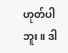ဟုတ်ပါဘူး။ ဒါ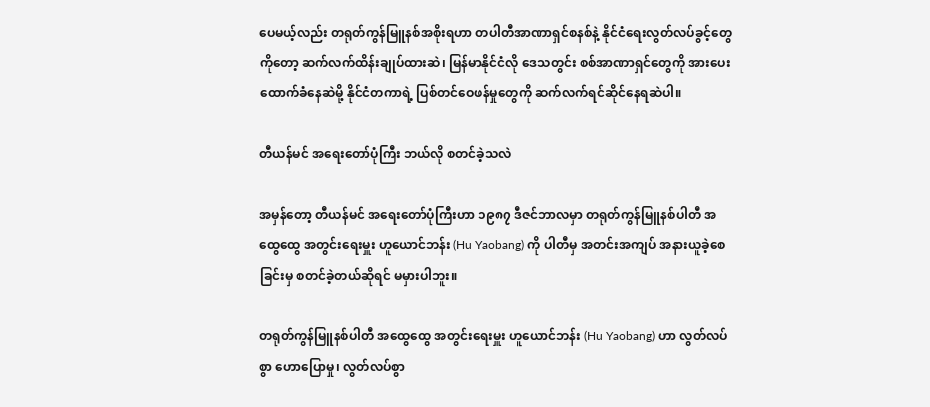ပေမယ့်လည်း တရုတ်ကွန်မြူနစ်အစိုးရဟာ တပါတီအာဏာရှင်စနစ်နဲ့ နိုင်ငံရေးလွတ်လပ်ခွင့်တွေကိုတော့ ဆက်လက်ထိန်းချုပ်ထားဆဲ၊ မြန်မာနိုင်ငံလို ဒေသတွင်း စစ်အာဏာရှင်တွေကို အားပေးထောက်ခံနေဆဲမို့ နိုင်ငံတကာရဲ့ ပြစ်တင်ဝေဖန်မှုတွေကို ဆက်လက်ရင်ဆိုင်နေရဆဲပါ။

တီယန်မင် အရေးတော်ပုံကြီး ဘယ်လို စတင်ခဲ့သလဲ

အမှန်တော့ တီယန်မင် အရေးတော်ပုံကြီးဟာ ၁၉၈၇ ဒီဇင်ဘာလမှာ တရုတ်ကွန်မြူနစ်ပါတီ အထွေထွေ အတွင်းရေးမှူး ဟူယောင်ဘန်း (Hu Yaobang) ကို ပါတီမှ အတင်းအကျပ် အနားယူခဲ့စေခြင်းမှ စတင်ခဲ့တယ်ဆိုရင် မမှားပါဘူး။

တရုတ်ကွန်မြူနစ်ပါတီ အထွေထွေ အတွင်းရေးမှူး ဟူယောင်ဘန်း (Hu Yaobang) ဟာ လွတ်လပ်စွာ ဟောပြောမှု၊ လွတ်လပ်စွာ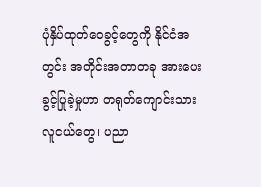ပုံနှိပ်ထုတ်ဝေခွင့်တွေကို နိုင်ငံအတွင်း အတိုင်းအတာတခု အားပေးခွင့်ပြုခဲ့မှုဟာ တရုတ်ကျောင်းသားလူငယ်တွေ၊ ပညာ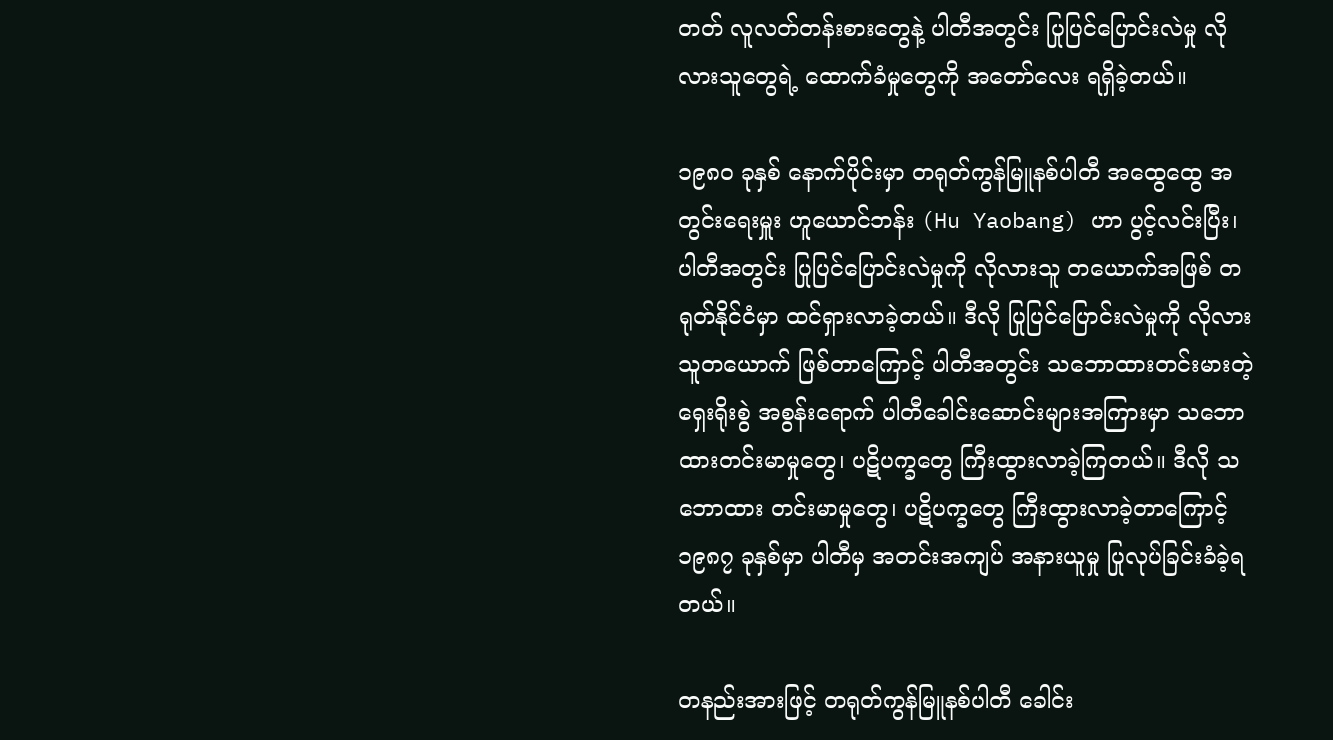တတ် လူလတ်တန်းစားတွေနဲ့ ပါတီအတွင်း ပြုပြင်ပြောင်းလဲမှု လိုလားသူတွေရဲ့ ထောက်ခံမှုတွေကို အတော်လေး ရရှိခဲ့တယ်။

၁၉၈ဝ ခုနှစ် နောက်ပိုင်းမှာ တရုတ်ကွန်မြူနစ်ပါတီ အထွေထွေ အတွင်းရေးမှူး ဟူယောင်ဘန်း (Hu Yaobang) ဟာ ပွင့်လင်းပြီး၊ ပါတီအတွင်း ပြုပြင်ပြောင်းလဲမှုကို လိုလားသူ တယောက်အဖြစ် တရုတ်နိုင်ငံမှာ ထင်ရှားလာခဲ့တယ်။ ဒီလို ပြုပြင်ပြောင်းလဲမှုကို လိုလားသူတယောက် ဖြစ်တာကြောင့် ပါတီအတွင်း သဘောထားတင်းမားတဲ့ ရှေးရိုးစွဲ အစွန်းရောက် ပါတီခေါင်းဆောင်းများအကြားမှာ သဘောထားတင်းမာမှုတွေ၊ ပဋိပက္ခတွေ ကြီးထွားလာခဲ့ကြတယ်။ ဒီလို သဘောထား တင်းမာမှုတွေ၊ ပဋိပက္ခတွေ ကြီးထွားလာခဲ့တာကြောင့်  ၁၉၈၇ ခုနှစ်မှာ ပါတီမှ အတင်းအကျပ် အနားယူမှု ပြုလုပ်ခြင်းခံခဲ့ရတယ်။

တနည်းအားဖြင့် တရုတ်ကွန်မြူနစ်ပါတီ ခေါင်း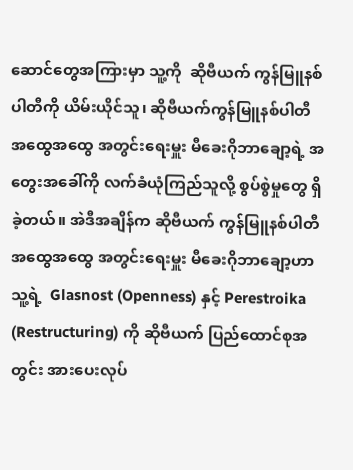ဆောင်တွေအကြားမှာ သူ့ကို  ဆိုဗီယက် ကွန်မြူနစ်ပါတီကို ယိမ်းယိုင်သူ၊ ဆိုဗီယက်ကွန်မြူနစ်ပါတီ အထွေအထွေ အတွင်းရေးမှူး မီခေးဂိုဘာချော့ရဲ့ အတွေးအခေါ်ကို လက်ခံယုံကြည်သူလို့ စွပ်စွဲမှုတွေ ရှိခဲ့တယ်။ အဲဒီအချိန်က ဆိုဗီယက် ကွန်မြူနစ်ပါတီ အထွေအထွေ အတွင်းရေးမှူး မီခေးဂိုဘာချော့ဟာ သူ့ရဲ့  Glasnost (Openness) နှင့် Perestroika (Restructuring) ကို ဆိုဗီယက် ပြည်ထောင်စုအတွင်း အားပေးလုပ်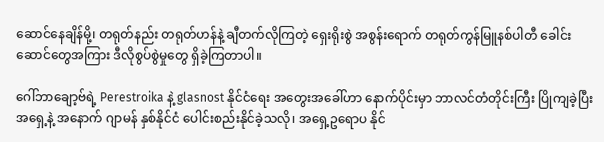ဆောင်နေချိန်မို့၊ တရုတ်နည်း တရုတ်ဟန်နဲ့ ချီတက်လိုကြတဲ့ ရှေးရိုးစွဲ အစွန်းရောက် တရုတ်ကွန်မြူနစ်ပါတီ ခေါင်းဆောင်တွေအကြား ဒီလိုစွပ်စွဲမှုတွေ ရှိခဲ့ကြတာပါ။

ဂေါ်ဘာချော့ဗ်ရဲ့ Perestroika နဲ့ glasnost နိုင်ငံရေး အတွေးအခေါ်ဟာ နောက်ပိုင်းမှာ ဘာလင်တံတိုင်းကြီး ပြိုကျခဲ့ပြီး အရှေ့နဲ့ အနောက် ဂျာမန် နှစ်နိုင်ငံ ပေါင်းစည်းနိုင်ခဲ့သလို၊ အရှေ့ဥရောပ နိုင်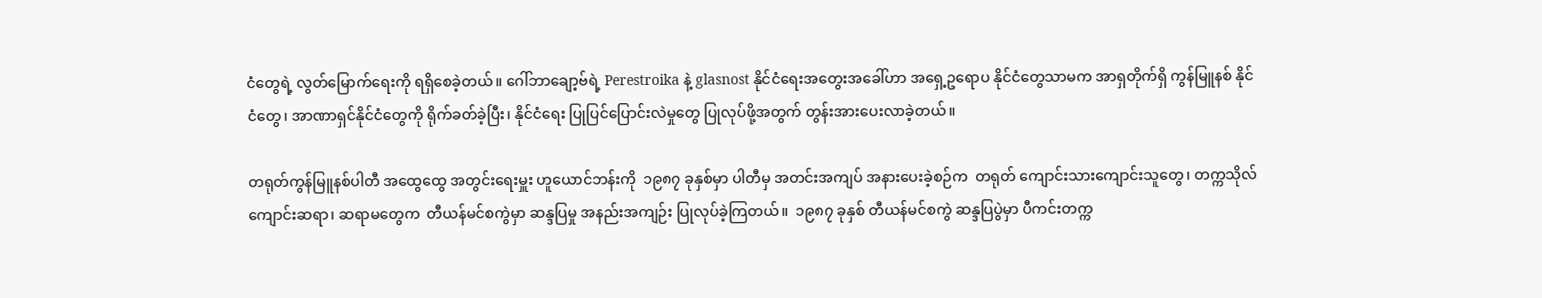ငံတွေရဲ့ လွတ်မြောက်ရေးကို ရရှိစေခဲ့တယ်။ ဂေါ်ဘာချော့ဗ်ရဲ့ Perestroika နဲ့ glasnost နိုင်ငံရေးအတွေးအခေါ်ဟာ အရှေ့ဥရောပ နိုင်ငံတွေသာမက အာရှတိုက်ရှိ ကွန်မြူနစ် နိုင်ငံတွေ၊ အာဏာရှင်နိုင်ငံတွေကို ရိုက်ခတ်ခဲ့ပြီး၊ နိုင်ငံရေး ပြုပြင်ပြောင်းလဲမှုတွေ ပြုလုပ်ဖို့အတွက် တွန်းအားပေးလာခဲ့တယ်။

တရုတ်ကွန်မြူနစ်ပါတီ အထွေထွေ အတွင်းရေးမှူး ဟူယောင်ဘန်းကို  ၁၉၈၇ ခုနှစ်မှာ ပါတီမှ အတင်းအကျပ် အနားပေးခဲ့စဉ်က  တရုတ် ကျောင်းသားကျောင်းသူတွေ၊ တက္ကသိုလ် ကျောင်းဆရာ၊ ဆရာမတွေက  တီယန်မင်စကွဲမှာ ဆန္ဒပြမှု အနည်းအကျဉ်း ပြုလုပ်ခဲ့ကြတယ်။  ၁၉၈၇ ခုနှစ် တီယန်မင်စကွဲ ဆန္ဒပြပွဲမှာ ပီကင်းတက္က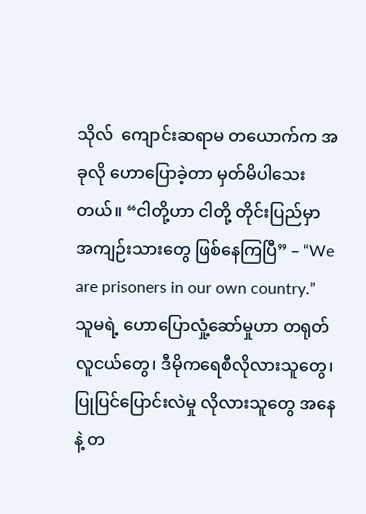သိုလ်  ကျောင်းဆရာမ တယောက်က အခုလို ဟောပြောခဲ့တာ မှတ်မိပါသေးတယ်။ “ငါတို့ဟာ ငါတို့ တိုင်းပြည်မှာ အကျဉ်းသားတွေ ဖြစ်နေကြပြီ” – “We are prisoners in our own country.”  သူမရဲ့ ဟောပြောလှုံ့ဆော်မှုဟာ တရုတ်လူငယ်တွေ၊ ဒီမိုကရေစီလိုလားသူတွေ၊ ပြုပြင်ပြောင်းလဲမှု လိုလားသူတွေ အနေနဲ့ တ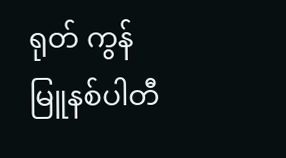ရုတ် ကွန်မြူနစ်ပါတီ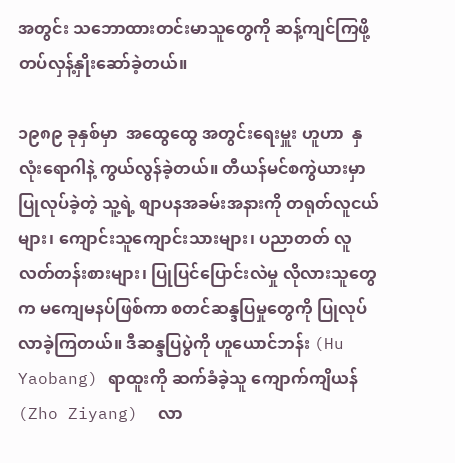အတွင်း သဘောထားတင်းမာသူတွေကို ဆန့်ကျင်ကြဖို့ တပ်လှန့်နှိုးဆော်ခဲ့တယ်။

၁၉၈၉ ခုနှစ်မှာ  အထွေထွေ အတွင်းရေးမှူး ဟူဟာ  နှလုံးရောဂါနဲ့ ကွယ်လွန်ခဲ့တယ်။ တီယန်မင်စကွဲယားမှာ ပြုလုပ်ခဲ့တဲ့ သူ့ရဲ့ စျာပနအခမ်းအနားကို တရုတ်လူငယ်များ၊ ကျောင်းသူကျောင်းသားများ၊ ပညာတတ် လူလတ်တန်းစားများ၊ ပြုပြင်ပြောင်းလဲမှု လိုလားသူတွေက မကျေမနပ်ဖြစ်ကာ စတင်ဆန္ဒပြမှုတွေကို ပြုလုပ်လာခဲ့ကြတယ်။ ဒီဆန္ဒပြပွဲကို ဟူယောင်ဘန်း (Hu Yaobang) ရာထူးကို ဆက်ခံခဲ့သူ ကျောက်ကျိယန် (Zho Ziyang)  လာ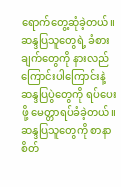ရောက်တွေ့ဆုံခဲ့တယ်။ ဆန္ဒပြသူတွေရဲ့ ခံစားချက်တွေကို နားလည်ကြောင်းပါကြောင်းနဲ့  ဆန္ဒပြပွဲတွေကို ရပ်ပေးဖို့ မေတ္တာရပ်ခံခဲ့တယ်။ ဆန္ဒပြသူတွေကို စာနာစိတ်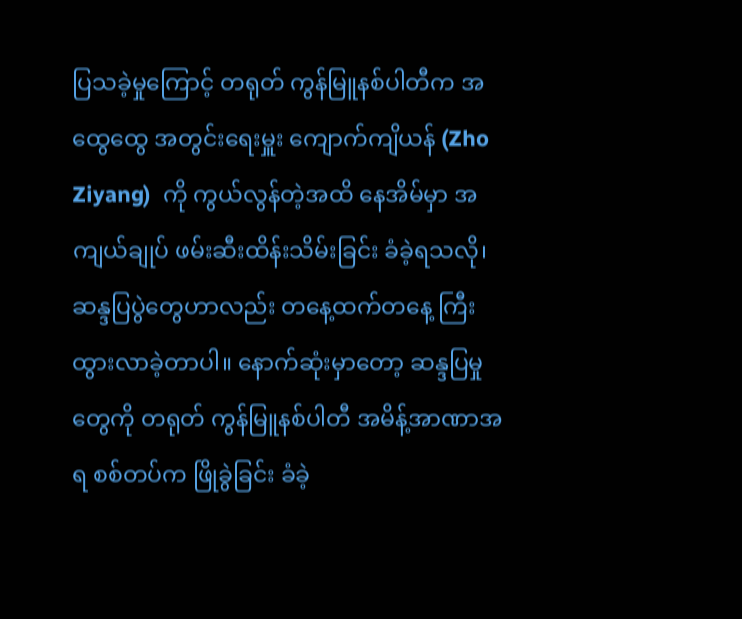ပြသခဲ့မှုကြောင့် တရုတ် ကွန်မြူနစ်ပါတီက အထွေထွေ အတွင်းရေးမှူး ကျောက်ကျိယန် (Zho Ziyang)  ကို ကွယ်လွန်တဲ့အထိ နေအိမ်မှာ အကျယ်ချုပ် ဖမ်းဆီးထိန်းသိမ်းခြင်း ခံခဲ့ရသလို၊ ဆန္ဒပြပွဲတွေဟာလည်း တနေ့ထက်တနေ့ ကြီးထွားလာခဲ့တာပါ။ နောက်ဆုံးမှာတော့ ဆန္ဒပြမှုတွေကို တရုတ် ကွန်မြူနစ်ပါတီ အမိန့်အာဏာအရ စစ်တပ်က ဖြိုခွဲခြင်း ခံခဲ့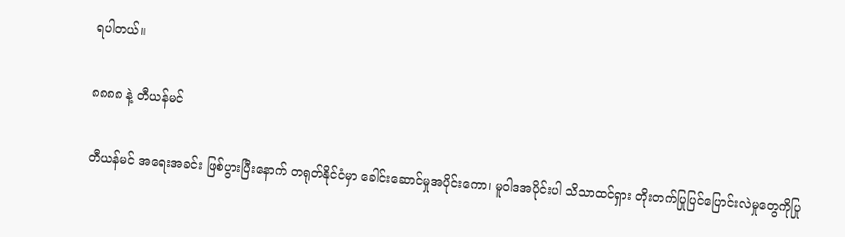ရပါတယ်။

၈၈၈၈ နဲ့ တီယန်မင်

တီယန်မင် အရေးအခင်း ဖြစ်ပွားပြီးနောက် တရုတ်နိုင်ငံမှာ ခေါင်းဆောင်မှုအပိုင်းကော၊ မူဝါဒအပိုင်းပါ သိသာထင်ရှား တိုးတက်ပြုပြင်ပြောင်းလဲမှုတွေကိုပြု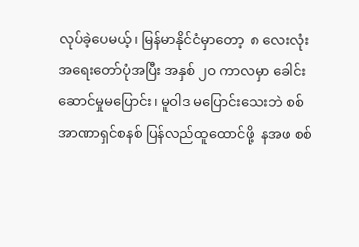လုပ်ခဲ့ပေမယ့်၊ မြန်မာနိုင်ငံမှာတော့  ၈ လေးလုံး အရေးတော်ပုံအပြီး အနှစ် ၂ဝ ကာလမှာ ခေါင်းဆောင်မှုမပြောင်း၊ မူဝါဒ မပြောင်းသေးဘဲ စစ်အာဏာရှင်စနစ် ပြန်လည်ထူထောင်ဖို့  နအဖ စစ်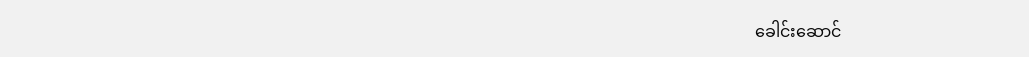ခေါင်းဆောင်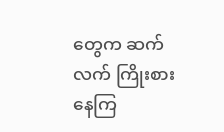တွေက ဆက်လက် ကြိုးစားနေကြ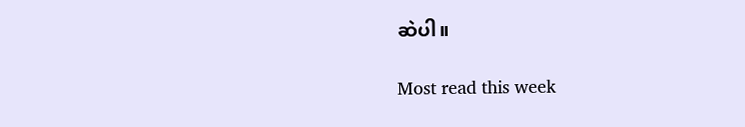ဆဲပါ။

Most read this week